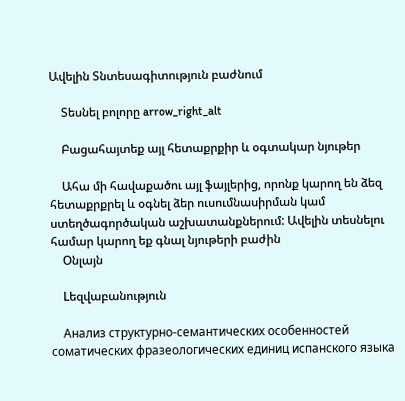Ավելին Տնտեսագիտություն բաժնում

    Տեսնել բոլորը arrow_right_alt

    Բացահայտեք այլ հետաքրքիր և օգտակար նյութեր

    Ահա մի հավաքածու այլ ֆայլերից, որոնք կարող են ձեզ հետաքրքրել և օգնել ձեր ուսումնասիրման կամ ստեղծագործական աշխատանքներում: Ավելին տեսնելու համար կարող եք գնալ նյութերի բաժին
    Օնլայն

    Lեզվաբանություն

    Анализ структурно-семантических особенностей соматических фразеологических единиц испанского языка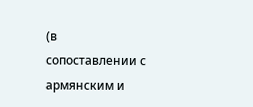(в сопоставлении с армянским и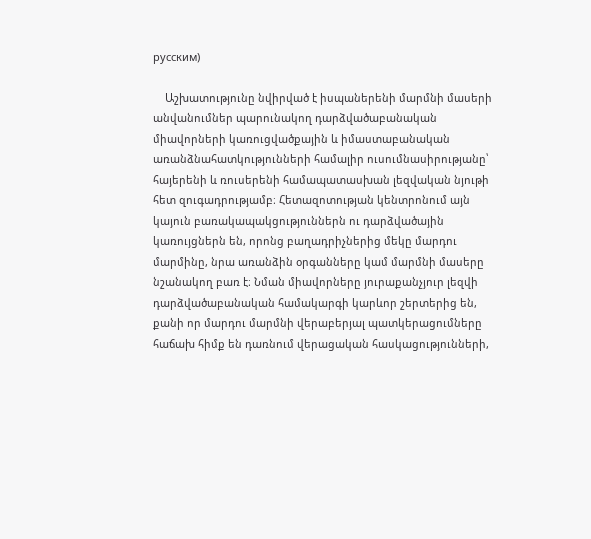русским)

    Աշխատությունը նվիրված է իսպաներենի մարմնի մասերի անվանումներ պարունակող դարձվածաբանական միավորների կառուցվածքային և իմաստաբանական առանձնահատկությունների համալիր ուսումնասիրությանը՝ հայերենի և ռուսերենի համապատասխան լեզվական նյութի հետ զուգադրությամբ։ Հետազոտության կենտրոնում այն կայուն բառակապակցություններն ու դարձվածային կառույցներն են, որոնց բաղադրիչներից մեկը մարդու մարմինը, նրա առանձին օրգանները կամ մարմնի մասերը նշանակող բառ է։ Նման միավորները յուրաքանչյուր լեզվի դարձվածաբանական համակարգի կարևոր շերտերից են, քանի որ մարդու մարմնի վերաբերյալ պատկերացումները հաճախ հիմք են դառնում վերացական հասկացությունների,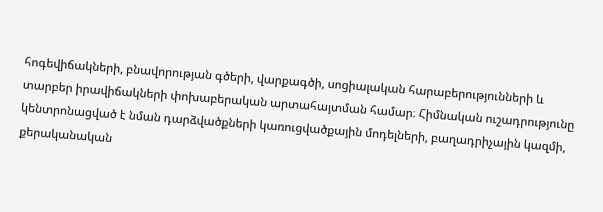հոգեվիճակների, բնավորության գծերի, վարքագծի, սոցիալական հարաբերությունների և տարբեր իրավիճակների փոխաբերական արտահայտման համար։ Հիմնական ուշադրությունը կենտրոնացված է նման դարձվածքների կառուցվածքային մոդելների, բաղադրիչային կազմի, քերականական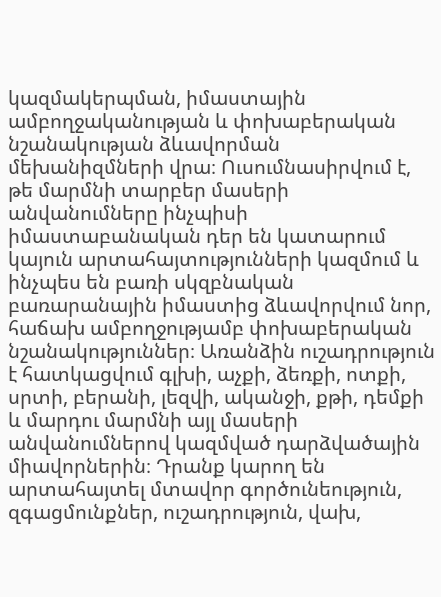կազմակերպման, իմաստային ամբողջականության և փոխաբերական նշանակության ձևավորման մեխանիզմների վրա։ Ուսումնասիրվում է, թե մարմնի տարբեր մասերի անվանումները ինչպիսի իմաստաբանական դեր են կատարում կայուն արտահայտությունների կազմում և ինչպես են բառի սկզբնական բառարանային իմաստից ձևավորվում նոր, հաճախ ամբողջությամբ փոխաբերական նշանակություններ։ Առանձին ուշադրություն է հատկացվում գլխի, աչքի, ձեռքի, ոտքի, սրտի, բերանի, լեզվի, ականջի, քթի, դեմքի և մարդու մարմնի այլ մասերի անվանումներով կազմված դարձվածային միավորներին։ Դրանք կարող են արտահայտել մտավոր գործունեություն, զգացմունքներ, ուշադրություն, վախ,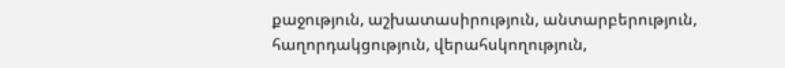քաջություն, աշխատասիրություն, անտարբերություն, հաղորդակցություն, վերահսկողություն,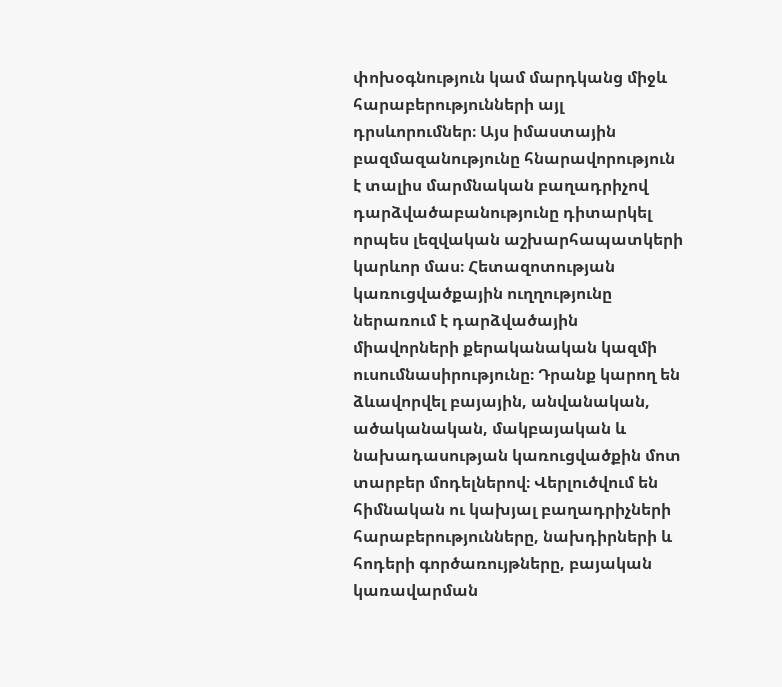փոխօգնություն կամ մարդկանց միջև հարաբերությունների այլ դրսևորումներ։ Այս իմաստային բազմազանությունը հնարավորություն է տալիս մարմնական բաղադրիչով դարձվածաբանությունը դիտարկել որպես լեզվական աշխարհապատկերի կարևոր մաս։ Հետազոտության կառուցվածքային ուղղությունը ներառում է դարձվածային միավորների քերականական կազմի ուսումնասիրությունը։ Դրանք կարող են ձևավորվել բայային, անվանական, ածականական, մակբայական և նախադասության կառուցվածքին մոտ տարբեր մոդելներով։ Վերլուծվում են հիմնական ու կախյալ բաղադրիչների հարաբերությունները, նախդիրների և հոդերի գործառույթները, բայական կառավարման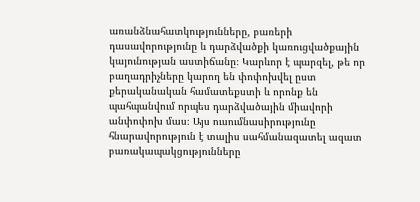առանձնահատկությունները, բառերի դասավորությունը և դարձվածքի կառուցվածքային կայունության աստիճանը։ Կարևոր է պարզել, թե որ բաղադրիչները կարող են փոփոխվել ըստ քերականական համատեքստի և որոնք են պահպանվում որպես դարձվածային միավորի անփոփոխ մաս։ Այս ուսումնասիրությունը հնարավորություն է տալիս սահմանազատել ազատ բառակապակցությունները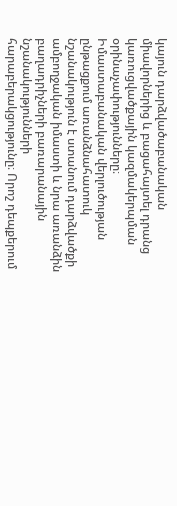կայուն դարձվածաբանական միավորներից և բացահայտել դրանց կառուցվածքային կազմակերպման օրինաչափությունները։ Իմաստաբանական վերլուծության ընթացքում առանձնահատուկ նշանակություն է ստանում դարձվածքի ամբողջական իմաստի և նրա առանձին բաղադրիչների բառարանային նշանակությունների հարաբերակցությունը։ Որոշ դեպքերում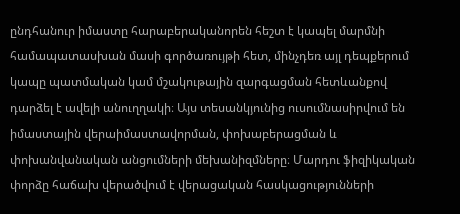ընդհանուր իմաստը հարաբերականորեն հեշտ է կապել մարմնի համապատասխան մասի գործառույթի հետ, մինչդեռ այլ դեպքերում կապը պատմական կամ մշակութային զարգացման հետևանքով դարձել է ավելի անուղղակի։ Այս տեսանկյունից ուսումնասիրվում են իմաստային վերաիմաստավորման, փոխաբերացման և փոխանվանական անցումների մեխանիզմները։ Մարդու ֆիզիկական փորձը հաճախ վերածվում է վերացական հասկացությունների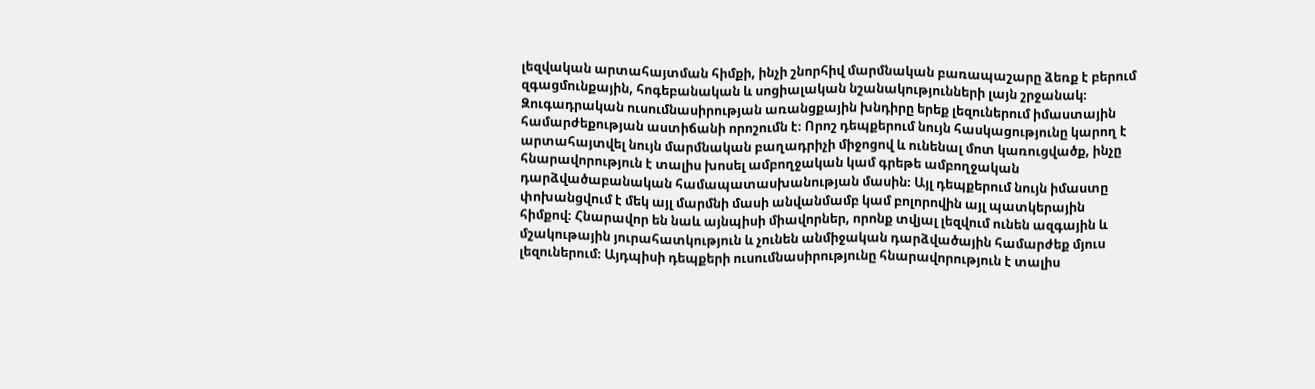լեզվական արտահայտման հիմքի, ինչի շնորհիվ մարմնական բառապաշարը ձեռք է բերում զգացմունքային, հոգեբանական և սոցիալական նշանակությունների լայն շրջանակ։ Զուգադրական ուսումնասիրության առանցքային խնդիրը երեք լեզուներում իմաստային համարժեքության աստիճանի որոշումն է։ Որոշ դեպքերում նույն հասկացությունը կարող է արտահայտվել նույն մարմնական բաղադրիչի միջոցով և ունենալ մոտ կառուցվածք, ինչը հնարավորություն է տալիս խոսել ամբողջական կամ գրեթե ամբողջական դարձվածաբանական համապատասխանության մասին։ Այլ դեպքերում նույն իմաստը փոխանցվում է մեկ այլ մարմնի մասի անվանմամբ կամ բոլորովին այլ պատկերային հիմքով։ Հնարավոր են նաև այնպիսի միավորներ, որոնք տվյալ լեզվում ունեն ազգային և մշակութային յուրահատկություն և չունեն անմիջական դարձվածային համարժեք մյուս լեզուներում։ Այդպիսի դեպքերի ուսումնասիրությունը հնարավորություն է տալիս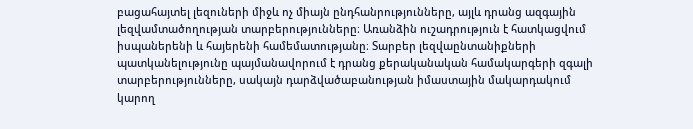բացահայտել լեզուների միջև ոչ միայն ընդհանրությունները, այլև դրանց ազգային լեզվամտածողության տարբերությունները։ Առանձին ուշադրություն է հատկացվում իսպաներենի և հայերենի համեմատությանը։ Տարբեր լեզվաընտանիքների պատկանելությունը պայմանավորում է դրանց քերականական համակարգերի զգալի տարբերությունները, սակայն դարձվածաբանության իմաստային մակարդակում կարող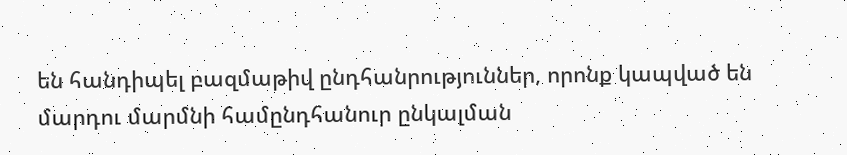են հանդիպել բազմաթիվ ընդհանրություններ, որոնք կապված են մարդու մարմնի համընդհանուր ընկալման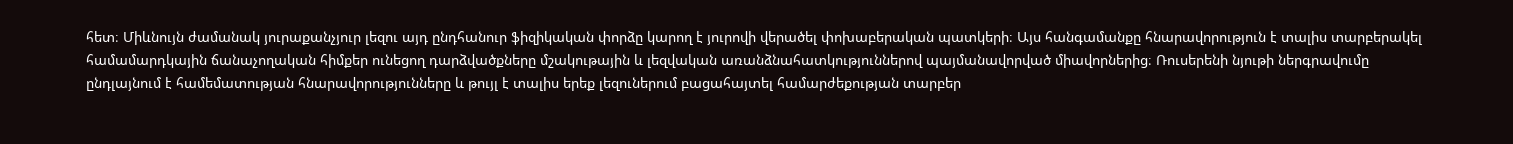հետ։ Միևնույն ժամանակ յուրաքանչյուր լեզու այդ ընդհանուր ֆիզիկական փորձը կարող է յուրովի վերածել փոխաբերական պատկերի։ Այս հանգամանքը հնարավորություն է տալիս տարբերակել համամարդկային ճանաչողական հիմքեր ունեցող դարձվածքները մշակութային և լեզվական առանձնահատկություններով պայմանավորված միավորներից։ Ռուսերենի նյութի ներգրավումը ընդլայնում է համեմատության հնարավորությունները և թույլ է տալիս երեք լեզուներում բացահայտել համարժեքության տարբեր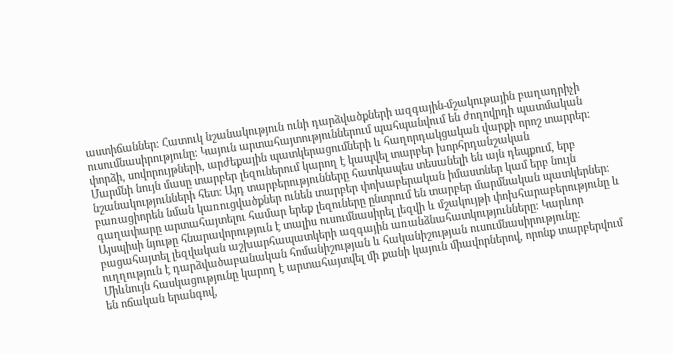աստիճաններ։ Հատուկ նշանակություն ունի դարձվածքների ազգային-մշակութային բաղադրիչի ուսումնասիրությունը։ Կայուն արտահայտություններում պահպանվում են ժողովրդի պատմական փորձի, սովորույթների, արժեքային պատկերացումների և հաղորդակցական վարքի որոշ տարրեր։ Մարմնի նույն մասը տարբեր լեզուներում կարող է կապվել տարբեր խորհրդանշական նշանակությունների հետ։ Այդ տարբերությունները հատկապես տեսանելի են այն դեպքում, երբ բառացիորեն նման կառուցվածքներ ունեն տարբեր փոխաբերական իմաստներ կամ երբ նույն գաղափարը արտահայտելու համար երեք լեզուները ընտրում են տարբեր մարմնական պատկերներ։ Այսպիսի նյութը հնարավորություն է տալիս ուսումնասիրել լեզվի և մշակույթի փոխհարաբերությունը և բացահայտել լեզվական աշխարհապատկերի ազգային առանձնահատկությունները։ Կարևոր ուղղություն է դարձվածաբանական հոմանիշության և հականիշության ուսումնասիրությունը։ Միևնույն հասկացությունը կարող է արտահայտվել մի քանի կայուն միավորներով, որոնք տարբերվում են ոճական երանգով,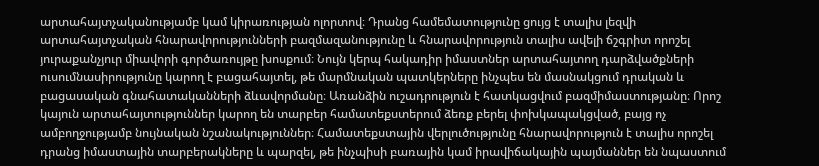արտահայտչականությամբ կամ կիրառության ոլորտով։ Դրանց համեմատությունը ցույց է տալիս լեզվի արտահայտչական հնարավորությունների բազմազանությունը և հնարավորություն տալիս ավելի ճշգրիտ որոշել յուրաքանչյուր միավորի գործառույթը խոսքում։ Նույն կերպ հակադիր իմաստներ արտահայտող դարձվածքների ուսումնասիրությունը կարող է բացահայտել, թե մարմնական պատկերները ինչպես են մասնակցում դրական և բացասական գնահատականների ձևավորմանը։ Առանձին ուշադրություն է հատկացվում բազմիմաստությանը։ Որոշ կայուն արտահայտություններ կարող են տարբեր համատեքստերում ձեռք բերել փոխկապակցված, բայց ոչ ամբողջությամբ նույնական նշանակություններ։ Համատեքստային վերլուծությունը հնարավորություն է տալիս որոշել դրանց իմաստային տարբերակները և պարզել, թե ինչպիսի բառային կամ իրավիճակային պայմաններ են նպաստում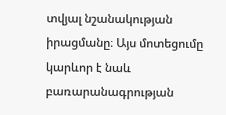տվյալ նշանակության իրացմանը։ Այս մոտեցումը կարևոր է նաև բառարանագրության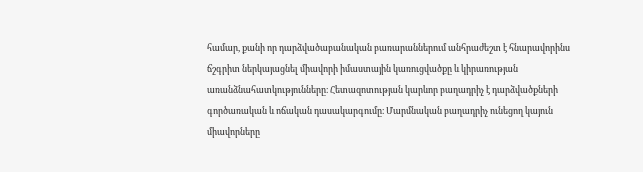համար, քանի որ դարձվածաբանական բառարաններում անհրաժեշտ է հնարավորինս ճշգրիտ ներկայացնել միավորի իմաստային կառուցվածքը և կիրառության առանձնահատկությունները։ Հետազոտության կարևոր բաղադրիչ է դարձվածքների գործառական և ոճական դասակարգումը։ Մարմնական բաղադրիչ ունեցող կայուն միավորները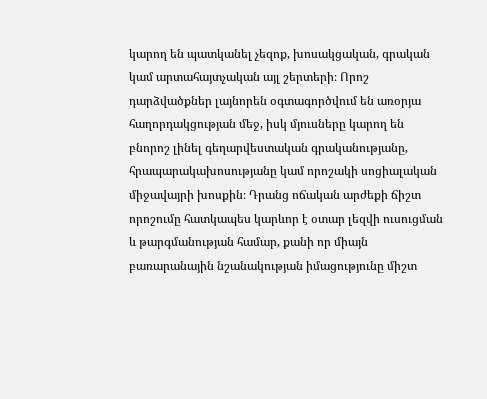կարող են պատկանել չեզոք, խոսակցական, գրական կամ արտահայտչական այլ շերտերի։ Որոշ դարձվածքներ լայնորեն օգտագործվում են առօրյա հաղորդակցության մեջ, իսկ մյուսները կարող են բնորոշ լինել գեղարվեստական գրականությանը, հրապարակախոսությանը կամ որոշակի սոցիալական միջավայրի խոսքին։ Դրանց ոճական արժեքի ճիշտ որոշումը հատկապես կարևոր է օտար լեզվի ուսուցման և թարգմանության համար, քանի որ միայն բառարանային նշանակության իմացությունը միշտ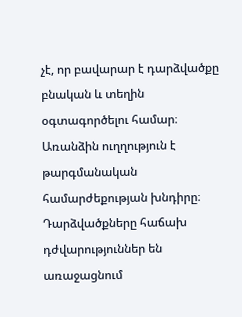չէ, որ բավարար է դարձվածքը բնական և տեղին օգտագործելու համար։ Առանձին ուղղություն է թարգմանական համարժեքության խնդիրը։ Դարձվածքները հաճախ դժվարություններ են առաջացնում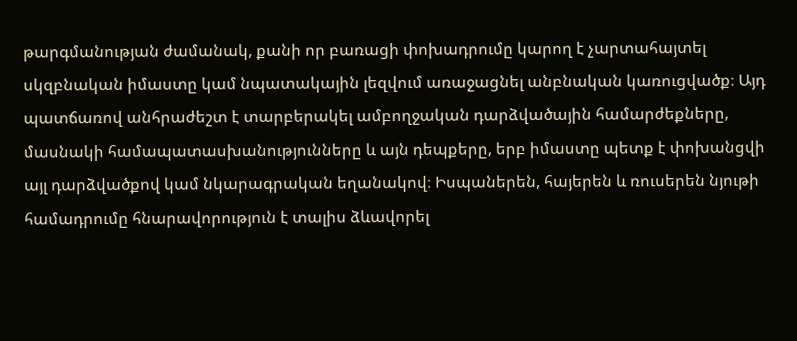թարգմանության ժամանակ, քանի որ բառացի փոխադրումը կարող է չարտահայտել սկզբնական իմաստը կամ նպատակային լեզվում առաջացնել անբնական կառուցվածք։ Այդ պատճառով անհրաժեշտ է տարբերակել ամբողջական դարձվածային համարժեքները, մասնակի համապատասխանությունները և այն դեպքերը, երբ իմաստը պետք է փոխանցվի այլ դարձվածքով կամ նկարագրական եղանակով։ Իսպաներեն, հայերեն և ռուսերեն նյութի համադրումը հնարավորություն է տալիս ձևավորել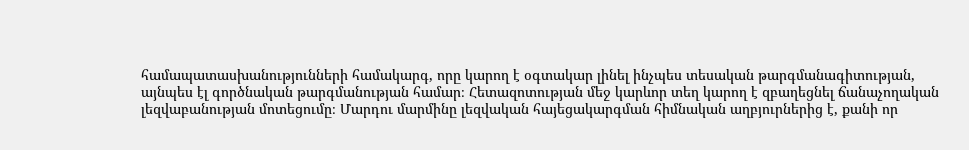համապատասխանությունների համակարգ, որը կարող է օգտակար լինել ինչպես տեսական թարգմանագիտության, այնպես էլ գործնական թարգմանության համար։ Հետազոտության մեջ կարևոր տեղ կարող է զբաղեցնել ճանաչողական լեզվաբանության մոտեցումը։ Մարդու մարմինը լեզվական հայեցակարգման հիմնական աղբյուրներից է, քանի որ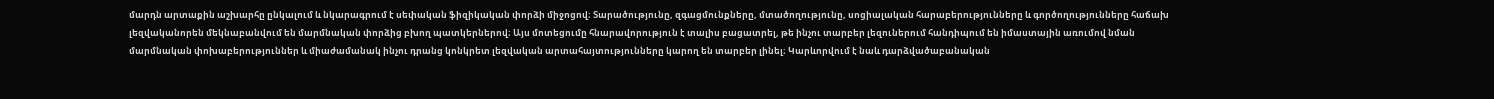մարդն արտաքին աշխարհը ընկալում և նկարագրում է սեփական ֆիզիկական փորձի միջոցով։ Տարածությունը, զգացմունքները, մտածողությունը, սոցիալական հարաբերությունները և գործողությունները հաճախ լեզվականորեն մեկնաբանվում են մարմնական փորձից բխող պատկերներով։ Այս մոտեցումը հնարավորություն է տալիս բացատրել, թե ինչու տարբեր լեզուներում հանդիպում են իմաստային առումով նման մարմնական փոխաբերություններ և միաժամանակ ինչու դրանց կոնկրետ լեզվական արտահայտությունները կարող են տարբեր լինել։ Կարևորվում է նաև դարձվածաբանական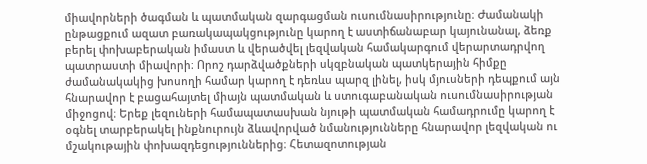միավորների ծագման և պատմական զարգացման ուսումնասիրությունը։ Ժամանակի ընթացքում ազատ բառակապակցությունը կարող է աստիճանաբար կայունանալ, ձեռք բերել փոխաբերական իմաստ և վերածվել լեզվական համակարգում վերարտադրվող պատրաստի միավորի։ Որոշ դարձվածքների սկզբնական պատկերային հիմքը ժամանակակից խոսողի համար կարող է դեռևս պարզ լինել, իսկ մյուսների դեպքում այն հնարավոր է բացահայտել միայն պատմական և ստուգաբանական ուսումնասիրության միջոցով։ Երեք լեզուների համապատասխան նյութի պատմական համադրումը կարող է օգնել տարբերակել ինքնուրույն ձևավորված նմանությունները հնարավոր լեզվական ու մշակութային փոխազդեցություններից։ Հետազոտության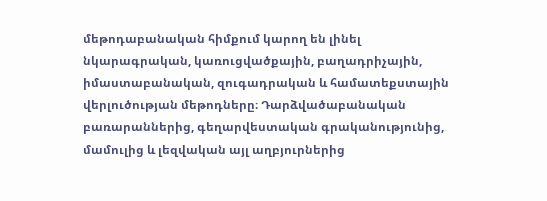մեթոդաբանական հիմքում կարող են լինել նկարագրական, կառուցվածքային, բաղադրիչային, իմաստաբանական, զուգադրական և համատեքստային վերլուծության մեթոդները։ Դարձվածաբանական բառարաններից, գեղարվեստական գրականությունից, մամուլից և լեզվական այլ աղբյուրներից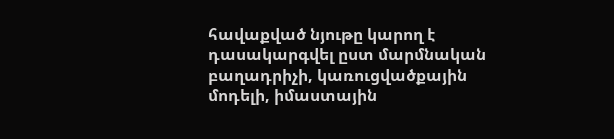հավաքված նյութը կարող է դասակարգվել ըստ մարմնական բաղադրիչի, կառուցվածքային մոդելի, իմաստային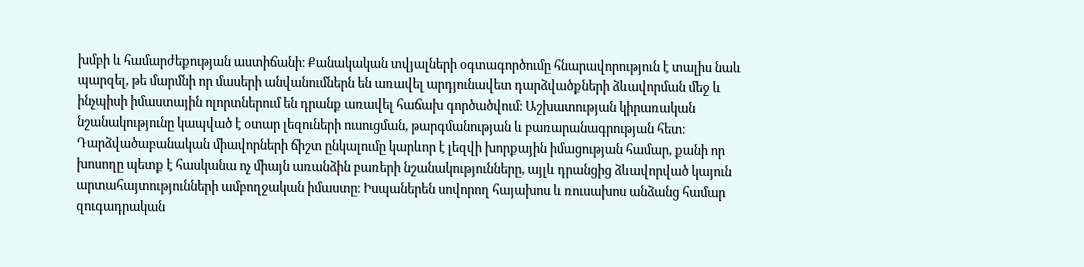խմբի և համարժեքության աստիճանի։ Քանակական տվյալների օգտագործումը հնարավորություն է տալիս նաև պարզել, թե մարմնի որ մասերի անվանումներն են առավել արդյունավետ դարձվածքների ձևավորման մեջ և ինչպիսի իմաստային ոլորտներում են դրանք առավել հաճախ գործածվում։ Աշխատության կիրառական նշանակությունը կապված է օտար լեզուների ուսուցման, թարգմանության և բառարանագրության հետ։ Դարձվածաբանական միավորների ճիշտ ընկալումը կարևոր է լեզվի խորքային իմացության համար, քանի որ խոսողը պետք է հասկանա ոչ միայն առանձին բառերի նշանակությունները, այլև դրանցից ձևավորված կայուն արտահայտությունների ամբողջական իմաստը։ Իսպաներեն սովորող հայախոս և ռուսախոս անձանց համար զուգադրական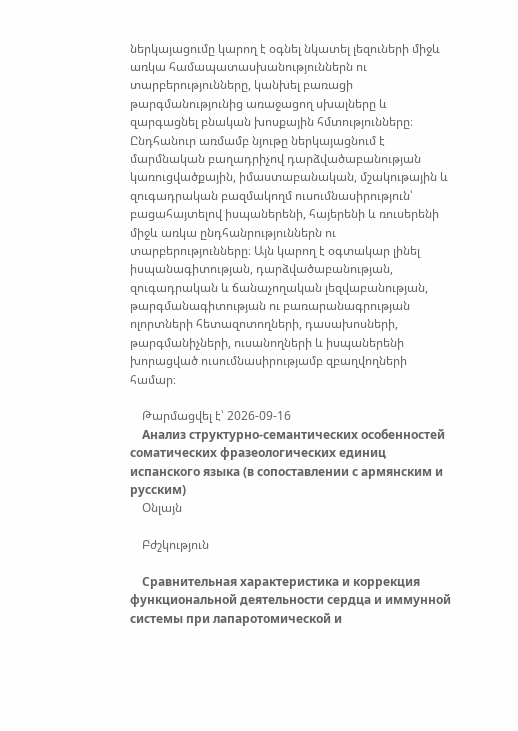ներկայացումը կարող է օգնել նկատել լեզուների միջև առկա համապատասխանություններն ու տարբերությունները, կանխել բառացի թարգմանությունից առաջացող սխալները և զարգացնել բնական խոսքային հմտությունները։ Ընդհանուր առմամբ նյութը ներկայացնում է մարմնական բաղադրիչով դարձվածաբանության կառուցվածքային, իմաստաբանական, մշակութային և զուգադրական բազմակողմ ուսումնասիրություն՝ բացահայտելով իսպաներենի, հայերենի և ռուսերենի միջև առկա ընդհանրություններն ու տարբերությունները։ Այն կարող է օգտակար լինել իսպանագիտության, դարձվածաբանության, զուգադրական և ճանաչողական լեզվաբանության, թարգմանագիտության ու բառարանագրության ոլորտների հետազոտողների, դասախոսների, թարգմանիչների, ուսանողների և իսպաներենի խորացված ուսումնասիրությամբ զբաղվողների համար։

    Թարմացվել է՝ 2026-09-16
    Анализ структурно-семантических особенностей соматических фразеологических единиц испанского языка (в сопоставлении с армянским и русским)
    Օնլայն

    Բժշկություն

    Сравнительная характеристика и коррекция функциональной деятельности сердца и иммунной системы при лапаротомической и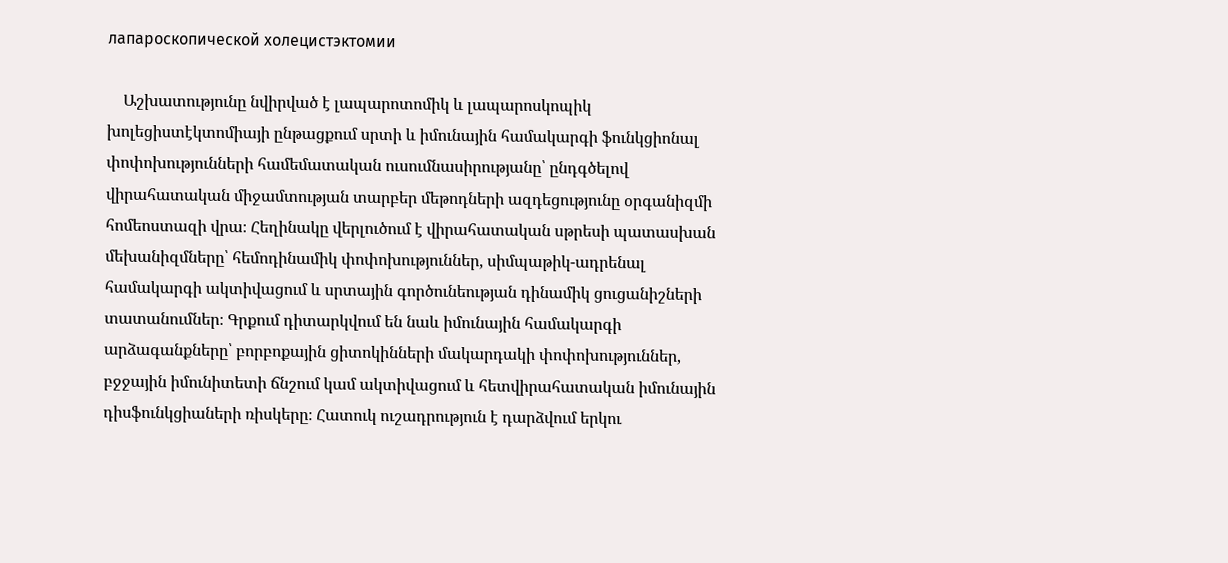лапароскопической холецистэктомии

    Աշխատությունը նվիրված է լապարոտոմիկ և լապարոսկոպիկ խոլեցիստէկտոմիայի ընթացքում սրտի և իմունային համակարգի ֆունկցիոնալ փոփոխությունների համեմատական ուսումնասիրությանը՝ ընդգծելով վիրահատական միջամտության տարբեր մեթոդների ազդեցությունը օրգանիզմի հոմեոստազի վրա։ Հեղինակը վերլուծում է վիրահատական սթրեսի պատասխան մեխանիզմները՝ հեմոդինամիկ փոփոխություններ, սիմպաթիկ-ադրենալ համակարգի ակտիվացում և սրտային գործունեության դինամիկ ցուցանիշների տատանումներ։ Գրքում դիտարկվում են նաև իմունային համակարգի արձագանքները՝ բորբոքային ցիտոկինների մակարդակի փոփոխություններ, բջջային իմունիտետի ճնշում կամ ակտիվացում և հետվիրահատական իմունային դիսֆունկցիաների ռիսկերը։ Հատուկ ուշադրություն է դարձվում երկու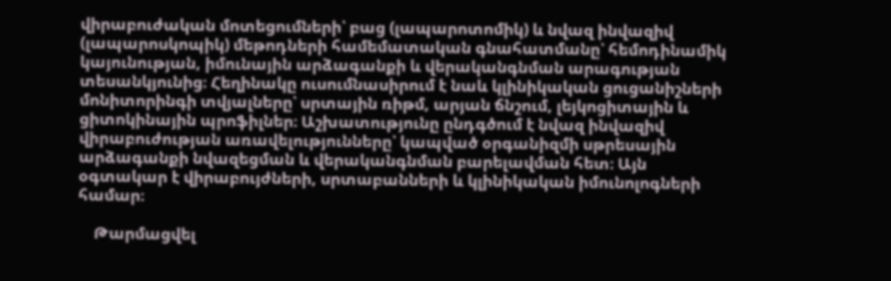վիրաբուժական մոտեցումների՝ բաց (լապարոտոմիկ) և նվազ ինվազիվ (լապարոսկոպիկ) մեթոդների համեմատական գնահատմանը՝ հեմոդինամիկ կայունության, իմունային արձագանքի և վերականգնման արագության տեսանկյունից։ Հեղինակը ուսումնասիրում է նաև կլինիկական ցուցանիշների մոնիտորինգի տվյալները՝ սրտային ռիթմ, արյան ճնշում, լեյկոցիտային և ցիտոկինային պրոֆիլներ։ Աշխատությունը ընդգծում է նվազ ինվազիվ վիրաբուժության առավելությունները՝ կապված օրգանիզմի սթրեսային արձագանքի նվազեցման և վերականգնման բարելավման հետ։ Այն օգտակար է վիրաբույժների, սրտաբանների և կլինիկական իմունոլոգների համար։

    Թարմացվել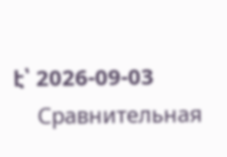է՝ 2026-09-03
    Сравнительная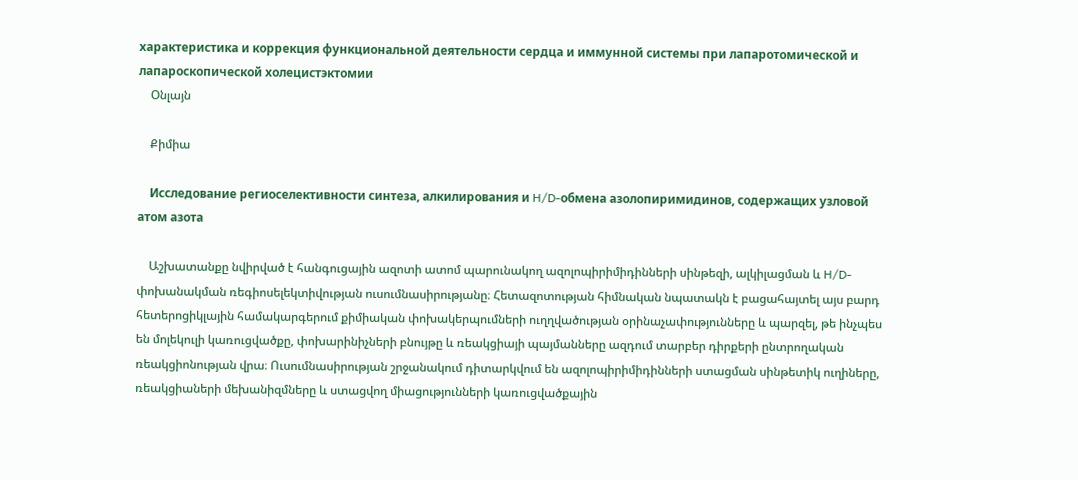характеристика и коррекция функциональной деятельности сердца и иммунной системы при лапаротомической и лапароскопической холецистэктомии
    Օնլայն

    Քիմիա

    Исследование региоселективности синтеза, алкилирования и H/D-обмена азолопиримидинов, содержащих узловой атом азота

    Աշխատանքը նվիրված է հանգուցային ազոտի ատոմ պարունակող ազոլոպիրիմիդինների սինթեզի, ալկիլացման և H/D-փոխանակման ռեգիոսելեկտիվության ուսումնասիրությանը։ Հետազոտության հիմնական նպատակն է բացահայտել այս բարդ հետերոցիկլային համակարգերում քիմիական փոխակերպումների ուղղվածության օրինաչափությունները և պարզել, թե ինչպես են մոլեկուլի կառուցվածքը, փոխարինիչների բնույթը և ռեակցիայի պայմանները ազդում տարբեր դիրքերի ընտրողական ռեակցիոնության վրա։ Ուսումնասիրության շրջանակում դիտարկվում են ազոլոպիրիմիդինների ստացման սինթետիկ ուղիները, ռեակցիաների մեխանիզմները և ստացվող միացությունների կառուցվածքային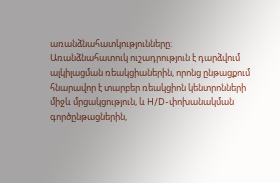առանձնահատկությունները։ Առանձնահատուկ ուշադրություն է դարձվում ալկիլացման ռեակցիաներին, որոնց ընթացքում հնարավոր է տարբեր ռեակցիոն կենտրոնների միջև մրցակցություն, և H/D-փոխանակման գործընթացներին,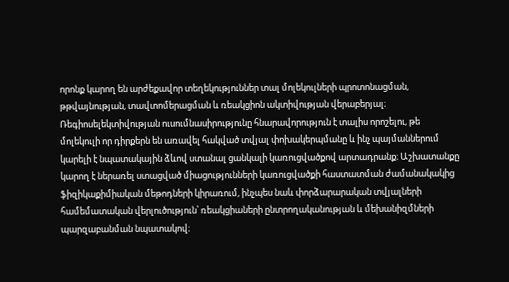որոնք կարող են արժեքավոր տեղեկություններ տալ մոլեկուլների պրոտոնացման, թթվայնության, տավտոմերացման և ռեակցիոն ակտիվության վերաբերյալ։ Ռեգիոսելեկտիվության ուսումնասիրությունը հնարավորություն է տալիս որոշելու, թե մոլեկուլի որ դիրքերն են առավել հակված տվյալ փոխակերպմանը և ինչ պայմաններում կարելի է նպատակային ձևով ստանալ ցանկալի կառուցվածքով արտադրանք։ Աշխատանքը կարող է ներառել ստացված միացությունների կառուցվածքի հաստատման ժամանակակից ֆիզիկաքիմիական մեթոդների կիրառում, ինչպես նաև փորձարարական տվյալների համեմատական վերլուծություն՝ ռեակցիաների ընտրողականության և մեխանիզմների պարզաբանման նպատակով։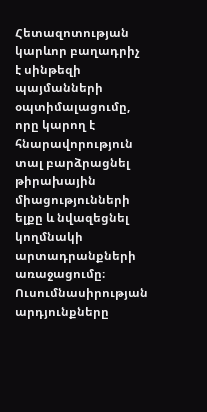Հետազոտության կարևոր բաղադրիչ է սինթեզի պայմանների օպտիմալացումը, որը կարող է հնարավորություն տալ բարձրացնել թիրախային միացությունների ելքը և նվազեցնել կողմնակի արտադրանքների առաջացումը։ Ուսումնասիրության արդյունքները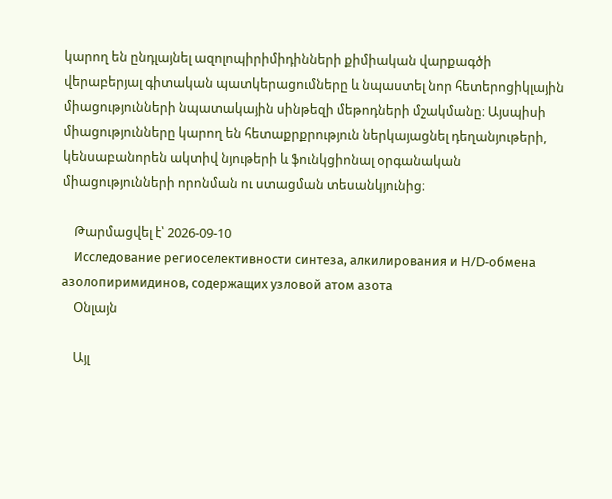կարող են ընդլայնել ազոլոպիրիմիդինների քիմիական վարքագծի վերաբերյալ գիտական պատկերացումները և նպաստել նոր հետերոցիկլային միացությունների նպատակային սինթեզի մեթոդների մշակմանը։ Այսպիսի միացությունները կարող են հետաքրքրություն ներկայացնել դեղանյութերի, կենսաբանորեն ակտիվ նյութերի և ֆունկցիոնալ օրգանական միացությունների որոնման ու ստացման տեսանկյունից։

    Թարմացվել է՝ 2026-09-10
    Исследование региоселективности синтеза, алкилирования и H/D-обмена азолопиримидинов, содержащих узловой атом азота
    Օնլայն

    Այլ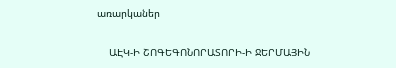առարկաներ

    ԱԷԿ-Ի ՇՈԳԵԳՈՆՈՐԱՏՈՐԻ-Ի ՋԵՐՄԱՅԻՆ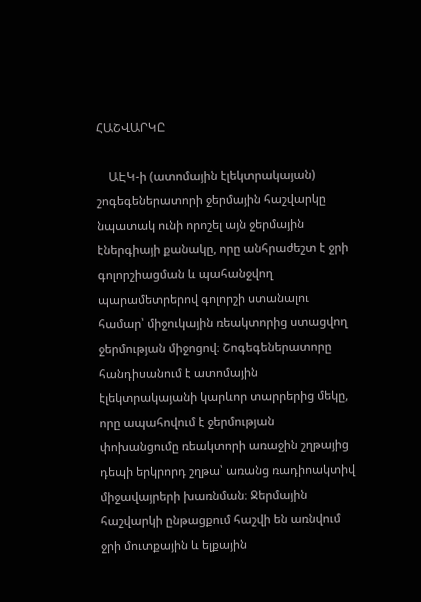ՀԱՇՎԱՐԿԸ

    ԱԷԿ-ի (ատոմային էլեկտրակայան) շոգեգեներատորի ջերմային հաշվարկը նպատակ ունի որոշել այն ջերմային էներգիայի քանակը, որը անհրաժեշտ է ջրի գոլորշիացման և պահանջվող պարամետրերով գոլորշի ստանալու համար՝ միջուկային ռեակտորից ստացվող ջերմության միջոցով։ Շոգեգեներատորը հանդիսանում է ատոմային էլեկտրակայանի կարևոր տարրերից մեկը, որը ապահովում է ջերմության փոխանցումը ռեակտորի առաջին շղթայից դեպի երկրորդ շղթա՝ առանց ռադիոակտիվ միջավայրերի խառնման։ Ջերմային հաշվարկի ընթացքում հաշվի են առնվում ջրի մուտքային և ելքային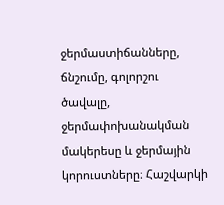ջերմաստիճանները, ճնշումը, գոլորշու ծավալը, ջերմափոխանակման մակերեսը և ջերմային կորուստները։ Հաշվարկի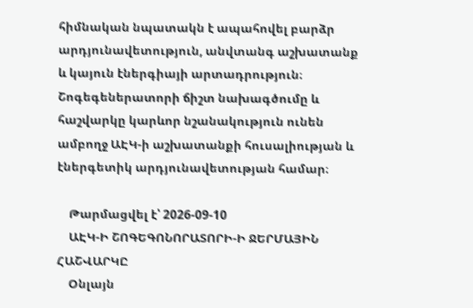հիմնական նպատակն է ապահովել բարձր արդյունավետություն, անվտանգ աշխատանք և կայուն էներգիայի արտադրություն։ Շոգեգեներատորի ճիշտ նախագծումը և հաշվարկը կարևոր նշանակություն ունեն ամբողջ ԱԷԿ-ի աշխատանքի հուսալիության և էներգետիկ արդյունավետության համար։

    Թարմացվել է՝ 2026-09-10
    ԱԷԿ-Ի ՇՈԳԵԳՈՆՈՐԱՏՈՐԻ-Ի ՋԵՐՄԱՅԻՆ ՀԱՇՎԱՐԿԸ
    Օնլայն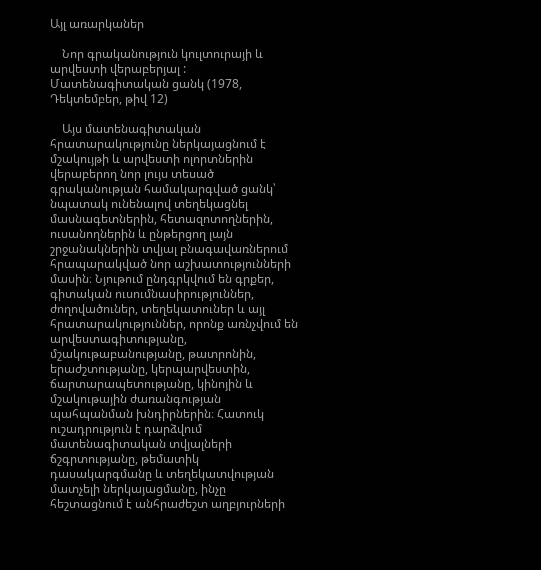Այլ առարկաներ

    Նոր գրականություն կուլտուրայի և արվեստի վերաբերյալ : Մատենագիտական ցանկ (1978, Դեկտեմբեր, թիվ 12)

    Այս մատենագիտական հրատարակությունը ներկայացնում է մշակույթի և արվեստի ոլորտներին վերաբերող նոր լույս տեսած գրականության համակարգված ցանկ՝ նպատակ ունենալով տեղեկացնել մասնագետներին, հետազոտողներին, ուսանողներին և ընթերցող լայն շրջանակներին տվյալ բնագավառներում հրապարակված նոր աշխատությունների մասին։ Նյութում ընդգրկվում են գրքեր, գիտական ուսումնասիրություններ, ժողովածուներ, տեղեկատուներ և այլ հրատարակություններ, որոնք առնչվում են արվեստագիտությանը, մշակութաբանությանը, թատրոնին, երաժշտությանը, կերպարվեստին, ճարտարապետությանը, կինոյին և մշակութային ժառանգության պահպանման խնդիրներին։ Հատուկ ուշադրություն է դարձվում մատենագիտական տվյալների ճշգրտությանը, թեմատիկ դասակարգմանը և տեղեկատվության մատչելի ներկայացմանը, ինչը հեշտացնում է անհրաժեշտ աղբյուրների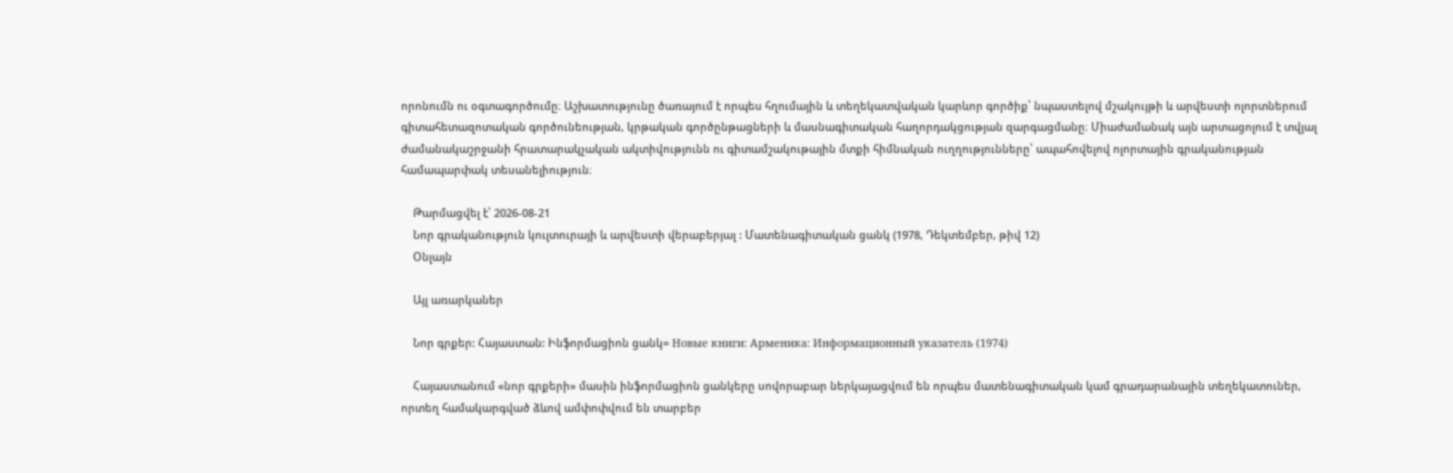որոնումն ու օգտագործումը։ Աշխատությունը ծառայում է որպես հղումային և տեղեկատվական կարևոր գործիք՝ նպաստելով մշակույթի և արվեստի ոլորտներում գիտահետազոտական գործունեության, կրթական գործընթացների և մասնագիտական հաղորդակցության զարգացմանը։ Միաժամանակ այն արտացոլում է տվյալ ժամանակաշրջանի հրատարակչական ակտիվությունն ու գիտամշակութային մտքի հիմնական ուղղությունները՝ ապահովելով ոլորտային գրականության համապարփակ տեսանելիություն։

    Թարմացվել է՝ 2026-08-21
    Նոր գրականություն կուլտուրայի և արվեստի վերաբերյալ : Մատենագիտական ցանկ (1978, Դեկտեմբեր, թիվ 12)
    Օնլայն

    Այլ առարկաներ

    Նոր գրքեր: Հայաստան: Ինֆորմացիոն ցանկ= Новые книги: Арменика: Информационный указатель (1974)

    Հայաստանում «նոր գրքերի» մասին ինֆորմացիոն ցանկերը սովորաբար ներկայացվում են որպես մատենագիտական կամ գրադարանային տեղեկատուներ, որտեղ համակարգված ձևով ամփոփվում են տարբեր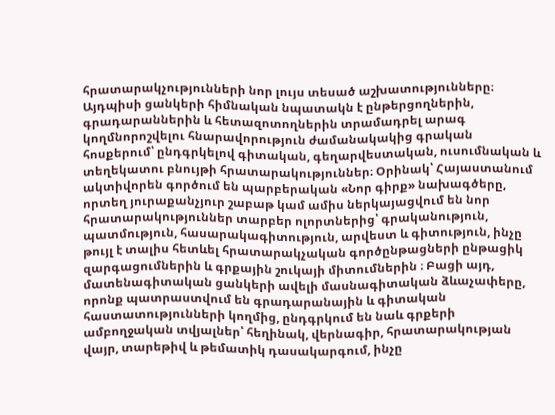հրատարակչությունների նոր լույս տեսած աշխատությունները։ Այդպիսի ցանկերի հիմնական նպատակն է ընթերցողներին, գրադարաններին և հետազոտողներին տրամադրել արագ կողմնորոշվելու հնարավորություն ժամանակակից գրական հոսքերում՝ ընդգրկելով գիտական, գեղարվեստական, ուսումնական և տեղեկատու բնույթի հրատարակություններ։ Օրինակ՝ Հայաստանում ակտիվորեն գործում են պարբերական «Նոր գիրք» նախագծերը, որտեղ յուրաքանչյուր շաբաթ կամ ամիս ներկայացվում են նոր հրատարակություններ տարբեր ոլորտներից՝ գրականություն, պատմություն, հասարակագիտություն, արվեստ և գիտություն, ինչը թույլ է տալիս հետևել հրատարակչական գործընթացների ընթացիկ զարգացումներին և գրքային շուկայի միտումներին ։ Բացի այդ, մատենագիտական ցանկերի ավելի մասնագիտական ձևաչափերը, որոնք պատրաստվում են գրադարանային և գիտական հաստատությունների կողմից, ընդգրկում են նաև գրքերի ամբողջական տվյալներ՝ հեղինակ, վերնագիր, հրատարակության վայր, տարեթիվ և թեմատիկ դասակարգում, ինչը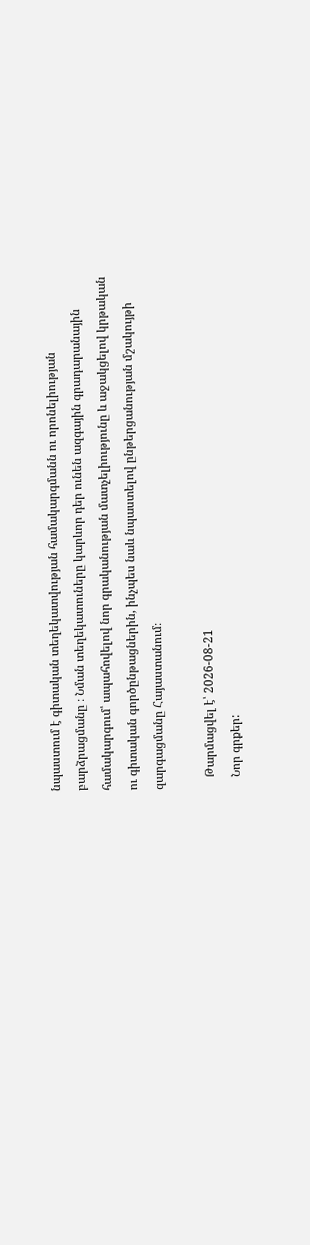նպաստում է գիտական տեղեկատվության համակարգմանն ու որոնելիության բարձրացմանը ։ Նման տեղեկատուները կարևոր դեր ունեն ազգային գրադարանային համակարգում՝ ապահովելով նոր գրականության մատչելիությունը և աջակցելով կրթական ու գիտական գործընթացներին, ինչպես նաև նպաստելով ընթերցանության մշակույթի զարգացմանը Հայաստանում։

    Թարմացվել է՝ 2026-08-21
    Նոր գրքեր: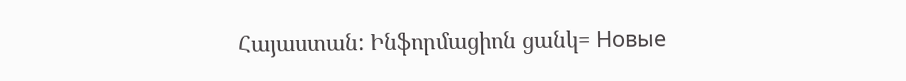Հայաստան: Ինֆորմացիոն ցանկ= Новые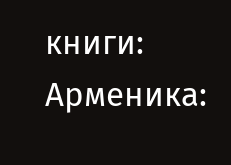книги: Арменика: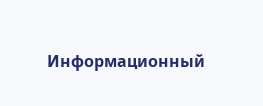Информационный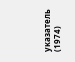указатель (1974)